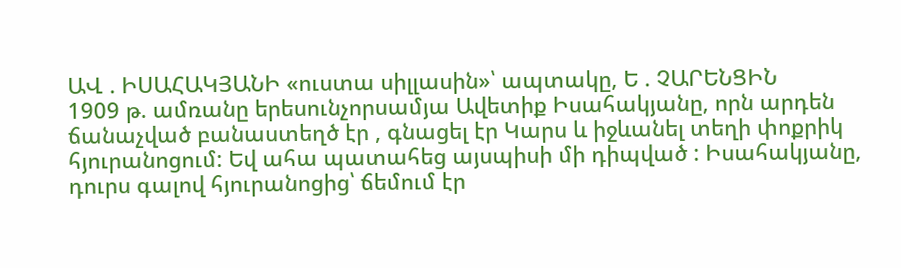ԱՎ . ԻՍԱՀԱԿՅԱՆԻ «ուստա սիլլասին»՝ ապտակը, Ե . ՉԱՐԵՆՑԻՆ
1909 թ. ամռանը երեսունչորսամյա Ավետիք Իսահակյանը, որն արդեն ճանաչված բանաստեղծ էր , գնացել էր Կարս և իջևանել տեղի փոքրիկ հյուրանոցում: Եվ ահա պատահեց այսպիսի մի դիպված : Իսահակյանը, դուրս գալով հյուրանոցից՝ ճեմում էր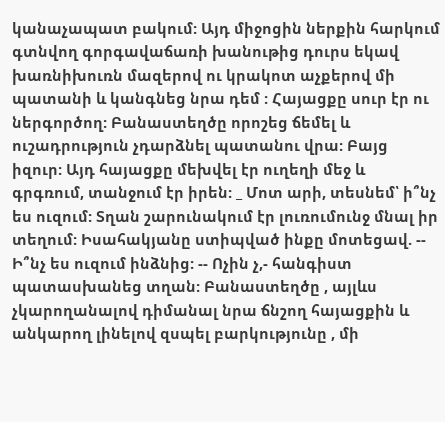կանաչապատ բակում: Այդ միջոցին ներքին հարկում գտնվող գորգավաճառի խանութից դուրս եկավ խառնիխուռն մազերով ու կրակոտ աչքերով մի պատանի և կանգնեց նրա դեմ : Հայացքը սուր էր ու ներգործող: Բանաստեղծը որոշեց ճեմել և ուշադրություն չդարձնել պատանու վրա: Բայց իզուր: Այդ հայացքը մեխվել էր ուղեղի մեջ և գրգռում, տանջում էր իրեն: _ Մոտ արի, տեսնեմ՝ ի՞նչ ես ուզում: Տղան շարունակում էր լուռումունջ մնալ իր տեղում: Իսահակյանը ստիպված ինքը մոտեցավ. -- Ի՞նչ ես ուզում ինձնից: -- Ոչին չ,- հանգիստ պատասխանեց տղան: Բանաստեղծը , այլևս չկարողանալով դիմանալ նրա ճնշող հայացքին և անկարող լինելով զսպել բարկությունը , մի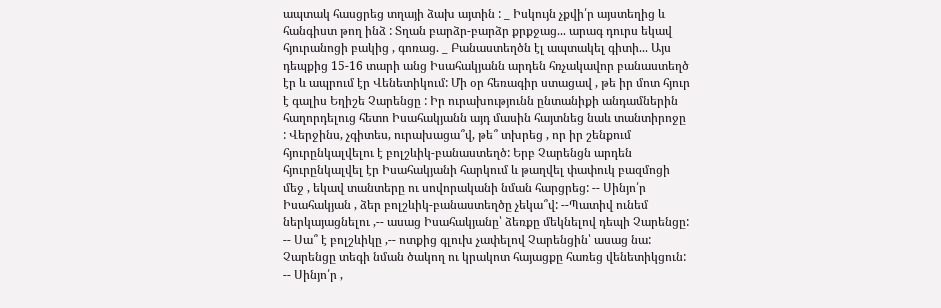ապտակ հասցրեց տղայի ձախ այտին : _ Իսկույն չքվի՛ր այստեղից և հանգիստ թող ինձ : Տղան բարձր-բարձր քրքջաց... արագ դուրս եկավ հյուրանոցի բակից , գոռաց. _ Բանաստեղծն էլ ապտակել գիտի... Այս դեպքից 15-16 տարի անց Իսահակյանն արդեն հռչակավոր բանաստեղծ էր և ապրում էր Վենետիկում: Մի օր հեռագիր ստացավ , թե իր մոտ հյուր է գալիս Եղիշե Չարենցը : Իր ուրախությունն ընտանիքի անդամներին հաղորդելուց հետո Իսահակյանն այդ մասին հայտնեց նաև տանտիրոջը : Վերջինս, չգիտես, ուրախացա՞վ, թե՞ տխրեց , որ իր շենքում հյուրընկալվելու է բոլշևիկ-բանաստեղծ: Երբ Չարենցն արդեն հյուրընկալվել էր Իսահակյանի հարկում և թաղվել փափուկ բազմոցի մեջ , եկավ տանտերը ու սովորականի նման հարցրեց: -- Սինյո՛ր Իսահակյան , ձեր բոլշևիկ-բանաստեղծը չեկա՞վ: --Պատիվ ունեմ ներկայացնելու ,-- ասաց Իսահակյանը՝ ձեռքը մեկնելով դեպի Չարենցը: -- Սա՞ է բոլշևիկը ,-- ոտքից գլուխ չափելով Չարենցին՝ ասաց նա: Չարենցը տեգի նման ծակող ու կրակոտ հայացքը հառեց վենետիկցուն: -- Սինյո՛ր ,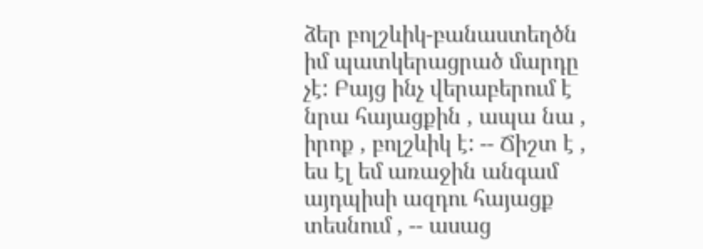ձեր բոլշևիկ-բանաստեղծն իմ պատկերացրած մարդը չէ: Բայց ինչ վերաբերում է նրա հայացքին , ապա նա , իրոք , բոլշևիկ է: -- Ճիշտ է , ես էլ եմ առաջին անգամ այդպիսի ազդու հայացք տեսնում , -- ասաց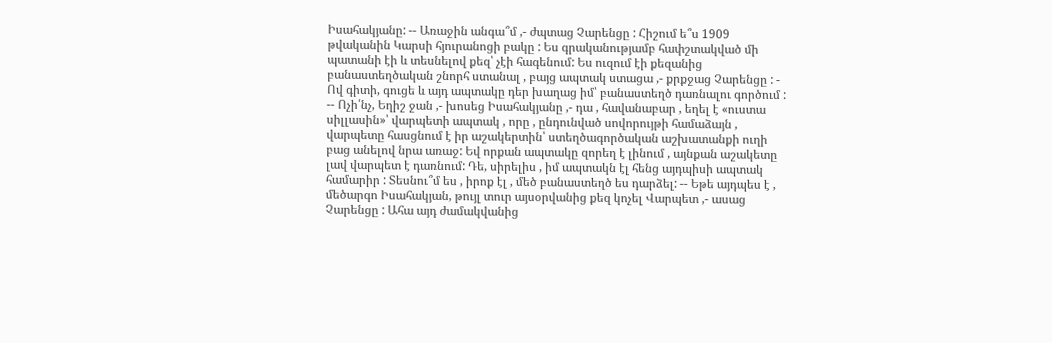Իսահակյանը: -- Առաջին անգա՞մ ,- ժպտաց Չարենցը : Հիշում ե՞ս 1909 թվականին Կարսի հյուրանոցի բակը : Ես գրականությամբ հափշտակված մի պատանի էի և տեսնելով քեզ՝ չէի հագենում: Ես ուզում էի քեզանից բանաստեղծական շնորհ ստանալ , բայց ապտակ ստացա ,- քրքջաց Չարենցը : - Ով գիտի, գուցե և այդ ապտակը դեր խաղաց իմ՝ բանաստեղծ դառնալու գործում : -- Ոչի՛նչ, Եղիշ ջան ,- խոսեց Իսահակյանը ,- դա , հավանաբար , եղել է «ուստա սիլլասին»՝ վարպետի ապտակ , որը , ընդունված սովորույթի համաձայն , վարպետը հասցնում է իր աշակերտին՝ ստեղծագործական աշխատանքի ուղի բաց անելով նրա առաջ: Եվ որքան ապտակը զորեղ է լինում , այնքան աշակետը լավ վարպետ է դառնում: Դե, սիրելիս , իմ ապտակն էլ հենց այդպիսի ապտակ համարիր : Տեսնու՞մ ես , իրոք էլ , մեծ բանաստեղծ ես դարձել: -- Եթե այդպես է , մեծարգո Իսահակյան, թույլ տուր այսօրվանից քեզ կոչել Վարպետ ,- ասաց Չարենցը : Ահա այդ ժամակվանից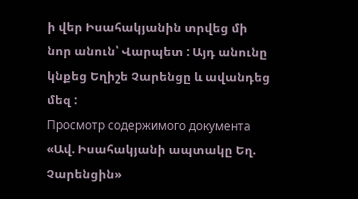ի վեր Իսահակյանին տրվեց մի նոր անուն՝ Վարպետ : Այդ անունը կնքեց Եղիշե Չարենցը և ավանդեց մեզ :
Просмотр содержимого документа
«Ավ. Իսահակյանի ապտակը Եղ. Չարենցին»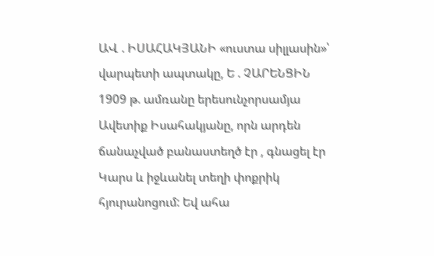ԱՎ . ԻՍԱՀԱԿՅԱՆԻ «ուստա սիլլասին»՝ վարպետի ապտակը, Ե . ՉԱՐԵՆՑԻՆ
1909 թ. ամռանը երեսունչորսամյա Ավետիք Իսահակյանը, որն արդեն ճանաչված բանաստեղծ էր , գնացել էր Կարս և իջևանել տեղի փոքրիկ հյուրանոցում: Եվ ահա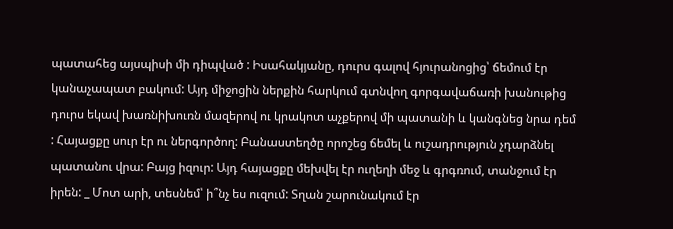պատահեց այսպիսի մի դիպված : Իսահակյանը, դուրս գալով հյուրանոցից՝ ճեմում էր կանաչապատ բակում: Այդ միջոցին ներքին հարկում գտնվող գորգավաճառի խանութից դուրս եկավ խառնիխուռն մազերով ու կրակոտ աչքերով մի պատանի և կանգնեց նրա դեմ : Հայացքը սուր էր ու ներգործող: Բանաստեղծը որոշեց ճեմել և ուշադրություն չդարձնել պատանու վրա: Բայց իզուր: Այդ հայացքը մեխվել էր ուղեղի մեջ և գրգռում, տանջում էր իրեն: _ Մոտ արի, տեսնեմ՝ ի՞նչ ես ուզում: Տղան շարունակում էր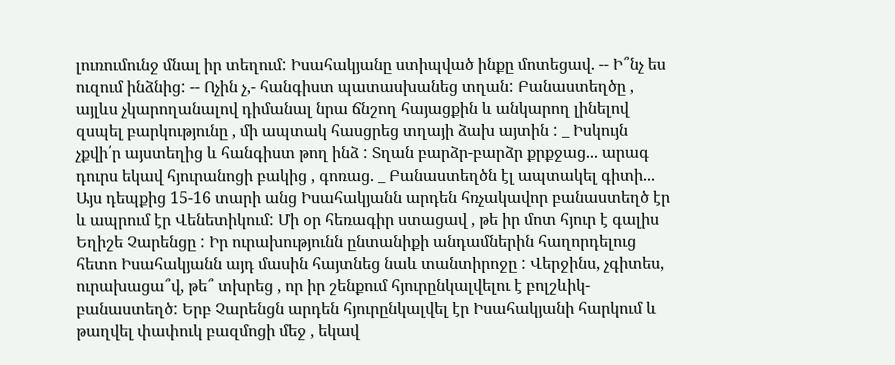լուռումունջ մնալ իր տեղում: Իսահակյանը ստիպված ինքը մոտեցավ. -- Ի՞նչ ես ուզում ինձնից: -- Ոչին չ,- հանգիստ պատասխանեց տղան: Բանաստեղծը , այլևս չկարողանալով դիմանալ նրա ճնշող հայացքին և անկարող լինելով զսպել բարկությունը , մի ապտակ հասցրեց տղայի ձախ այտին : _ Իսկույն չքվի՛ր այստեղից և հանգիստ թող ինձ : Տղան բարձր-բարձր քրքջաց... արագ դուրս եկավ հյուրանոցի բակից , գոռաց. _ Բանաստեղծն էլ ապտակել գիտի... Այս դեպքից 15-16 տարի անց Իսահակյանն արդեն հռչակավոր բանաստեղծ էր և ապրում էր Վենետիկում: Մի օր հեռագիր ստացավ , թե իր մոտ հյուր է գալիս Եղիշե Չարենցը : Իր ուրախությունն ընտանիքի անդամներին հաղորդելուց հետո Իսահակյանն այդ մասին հայտնեց նաև տանտիրոջը : Վերջինս, չգիտես, ուրախացա՞վ, թե՞ տխրեց , որ իր շենքում հյուրընկալվելու է բոլշևիկ-բանաստեղծ: Երբ Չարենցն արդեն հյուրընկալվել էր Իսահակյանի հարկում և թաղվել փափուկ բազմոցի մեջ , եկավ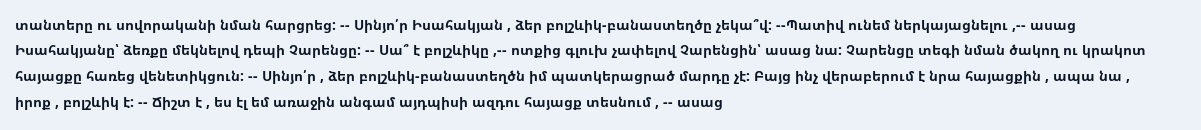տանտերը ու սովորականի նման հարցրեց: -- Սինյո՛ր Իսահակյան , ձեր բոլշևիկ-բանաստեղծը չեկա՞վ: --Պատիվ ունեմ ներկայացնելու ,-- ասաց Իսահակյանը՝ ձեռքը մեկնելով դեպի Չարենցը: -- Սա՞ է բոլշևիկը ,-- ոտքից գլուխ չափելով Չարենցին՝ ասաց նա: Չարենցը տեգի նման ծակող ու կրակոտ հայացքը հառեց վենետիկցուն: -- Սինյո՛ր , ձեր բոլշևիկ-բանաստեղծն իմ պատկերացրած մարդը չէ: Բայց ինչ վերաբերում է նրա հայացքին , ապա նա , իրոք , բոլշևիկ է: -- Ճիշտ է , ես էլ եմ առաջին անգամ այդպիսի ազդու հայացք տեսնում , -- ասաց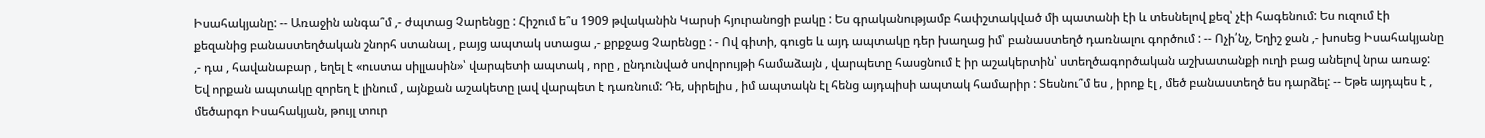Իսահակյանը: -- Առաջին անգա՞մ ,- ժպտաց Չարենցը : Հիշում ե՞ս 1909 թվականին Կարսի հյուրանոցի բակը : Ես գրականությամբ հափշտակված մի պատանի էի և տեսնելով քեզ՝ չէի հագենում: Ես ուզում էի քեզանից բանաստեղծական շնորհ ստանալ , բայց ապտակ ստացա ,- քրքջաց Չարենցը : - Ով գիտի, գուցե և այդ ապտակը դեր խաղաց իմ՝ բանաստեղծ դառնալու գործում : -- Ոչի՛նչ, Եղիշ ջան ,- խոսեց Իսահակյանը ,- դա , հավանաբար , եղել է «ուստա սիլլասին»՝ վարպետի ապտակ , որը , ընդունված սովորույթի համաձայն , վարպետը հասցնում է իր աշակերտին՝ ստեղծագործական աշխատանքի ուղի բաց անելով նրա առաջ: Եվ որքան ապտակը զորեղ է լինում , այնքան աշակետը լավ վարպետ է դառնում: Դե, սիրելիս , իմ ապտակն էլ հենց այդպիսի ապտակ համարիր : Տեսնու՞մ ես , իրոք էլ , մեծ բանաստեղծ ես դարձել: -- Եթե այդպես է , մեծարգո Իսահակյան, թույլ տուր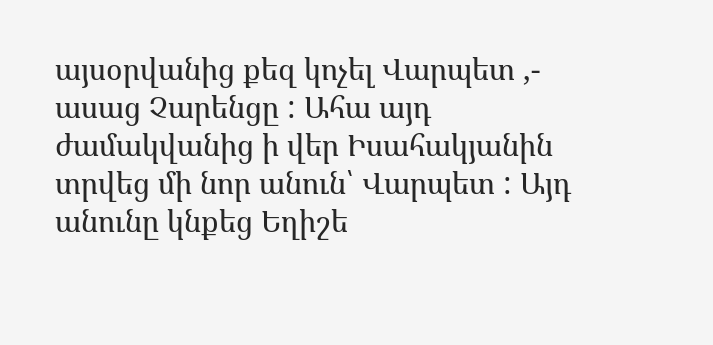այսօրվանից քեզ կոչել Վարպետ ,- ասաց Չարենցը : Ահա այդ ժամակվանից ի վեր Իսահակյանին տրվեց մի նոր անուն՝ Վարպետ : Այդ անունը կնքեց Եղիշե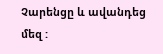Չարենցը և ավանդեց մեզ :